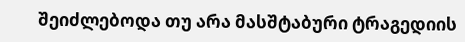შეიძლებოდა თუ არა მასშტაბური ტრაგედიის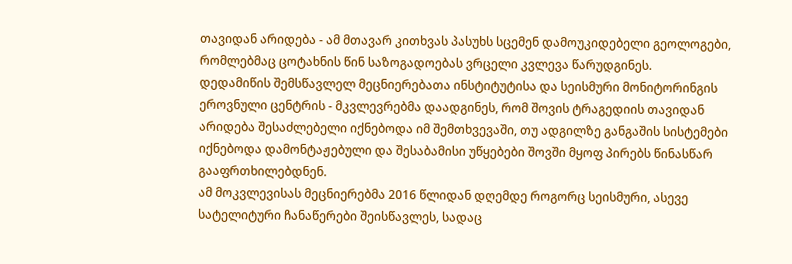თავიდან არიდება - ამ მთავარ კითხვას პასუხს სცემენ დამოუკიდებელი გეოლოგები, რომლებმაც ცოტახნის წინ საზოგადოებას ვრცელი კვლევა წარუდგინეს.
დედამიწის შემსწავლელ მეცნიერებათა ინსტიტუტისა და სეისმური მონიტორინგის ეროვნული ცენტრის - მკვლევრებმა დაადგინეს, რომ შოვის ტრაგედიის თავიდან არიდება შესაძლებელი იქნებოდა იმ შემთხვევაში, თუ ადგილზე განგაშის სისტემები იქნებოდა დამონტაჟებული და შესაბამისი უწყებები შოვში მყოფ პირებს წინასწარ გააფრთხილებდნენ.
ამ მოკვლევისას მეცნიერებმა 2016 წლიდან დღემდე როგორც სეისმური, ასევე სატელიტური ჩანაწერები შეისწავლეს, სადაც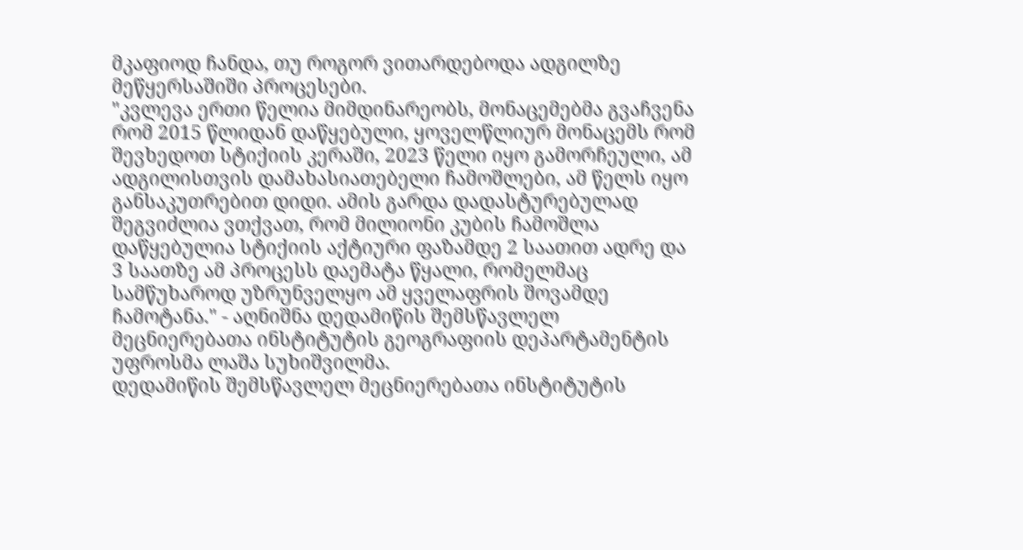მკაფიოდ ჩანდა, თუ როგორ ვითარდებოდა ადგილზე მეწყერსაშიში პროცესები.
"კვლევა ერთი წელია მიმდინარეობს, მონაცემებმა გვაჩვენა რომ 2015 წლიდან დაწყებული, ყოველწლიურ მონაცემს რომ შევხედოთ სტიქიის კერაში, 2023 წელი იყო გამორჩეული, ამ ადგილისთვის დამახასიათებელი ჩამოშლები, ამ წელს იყო განსაკუთრებით დიდი. ამის გარდა დადასტურებულად შეგვიძლია ვთქვათ, რომ მილიონი კუბის ჩამოშლა დაწყებულია სტიქიის აქტიური ფაზამდე 2 საათით ადრე და 3 საათზე ამ პროცესს დაემატა წყალი, რომელმაც სამწუხაროდ უზრუნველყო ამ ყველაფრის შოვამდე ჩამოტანა." - აღნიშნა დედამიწის შემსწავლელ მეცნიერებათა ინსტიტუტის გეოგრაფიის დეპარტამენტის უფროსმა ლაშა სუხიშვილმა.
დედამიწის შემსწავლელ მეცნიერებათა ინსტიტუტის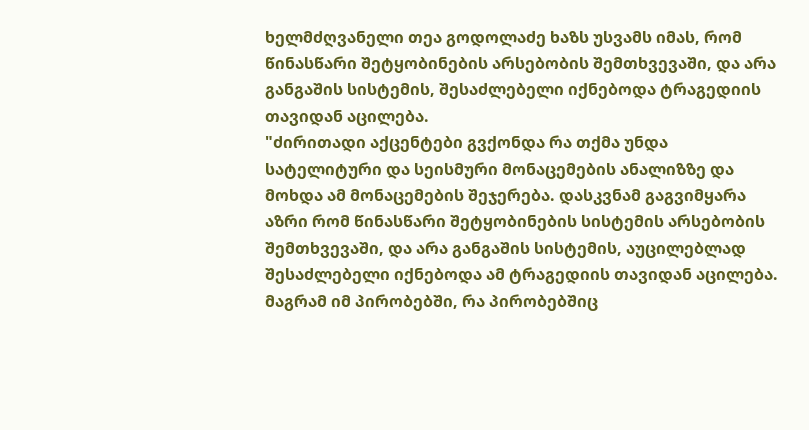ხელმძღვანელი თეა გოდოლაძე ხაზს უსვამს იმას, რომ წინასწარი შეტყობინების არსებობის შემთხვევაში, და არა განგაშის სისტემის, შესაძლებელი იქნებოდა ტრაგედიის თავიდან აცილება.
"ძირითადი აქცენტები გვქონდა რა თქმა უნდა სატელიტური და სეისმური მონაცემების ანალიზზე და მოხდა ამ მონაცემების შეჯერება. დასკვნამ გაგვიმყარა აზრი რომ წინასწარი შეტყობინების სისტემის არსებობის შემთხვევაში, და არა განგაშის სისტემის, აუცილებლად შესაძლებელი იქნებოდა ამ ტრაგედიის თავიდან აცილება. მაგრამ იმ პირობებში, რა პირობებშიც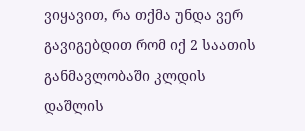ვიყავით, რა თქმა უნდა ვერ გავიგებდით რომ იქ 2 საათის განმავლობაში კლდის დაშლის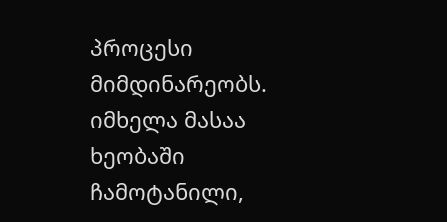პროცესი მიმდინარეობს. იმხელა მასაა ხეობაში ჩამოტანილი,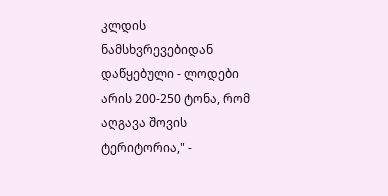კლდის ნამსხვრევებიდან დაწყებული - ლოდები არის 200-250 ტონა, რომ აღგავა შოვის ტერიტორია," -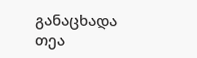განაცხადა თეა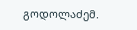გოდოლაძემ.